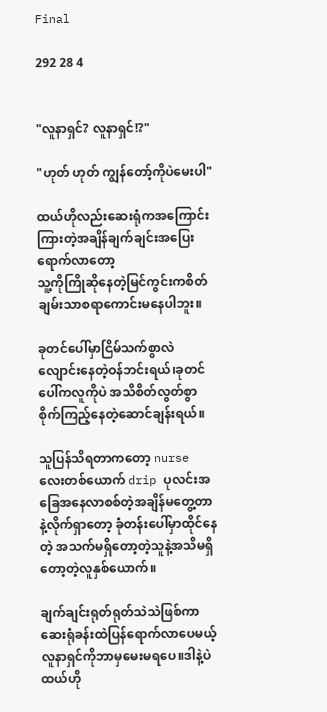Final

292 28 4


"လူနာရှင်? လူနာရှင်!?"

"ဟုတ် ဟုတ် ကျွန်တော့်ကိုပဲမေးပါ"

ထယ်ဟိုလည်းဆေးရုံကအကြောင်းကြားတဲ့အချိန်ချက်ချင်းအပြေးရောက်လာတော့
သူ့ကိုကြိုဆိုနေတဲ့မြင်ကွင်းကစိတ်ချမ်းသာစရာကောင်းမနေပါဘူး။

ခုတင်ပေါ်မှာငြိမ်သက်စွာလဲလျောင်းနေတဲ့ဝန်ဘင်းရယ်၊ခုတင်ပေါ်ကလူကိုပဲ အသိစိတ်လွတ်စွာစိုက်ကြည့်နေတဲ့ဆောင်ချန်းရယ်။

သူပြန်သိရတာကတော့ nurse လေးတစ်ယောက် drip ပုလင်းအခြေအနေလာစစ်တဲ့အချိန်မတွေ့တာနဲ့လိုက်ရှာတော့ ခုံတန်းပေါ်မှာထိုင်နေတဲ့ အသက်မရှိတော့တဲ့သူနဲ့အသိမရှိတော့တဲ့လူနှစ်ယောက်။

ချက်ချင်းရုတ်ရုတ်သဲသဲဖြစ်ကာ ဆေးရုံခန်းထဲပြန်ရောက်လာပေမယ့် လူနာရှင်ကိုဘာမှမေးမရပေ။ဒါနဲ့ပဲ ထယ်ဟို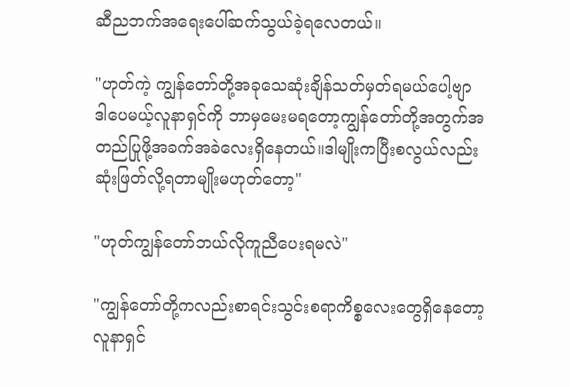ဆီညဘက်အရေးပေါ်ဆက်သွယ်ခဲ့ရလေတယ်။

"ဟုတ်ကဲ့ ကျွန်တော်တို့အခုသေဆုံးချိန်သတ်မှတ်ရမယ်ပေါ့ဗျာ ဒါပေမယ့်လူနာရှင်ကို ဘာမှမေးမရတော့ကျွန်တော်တို့အတွက်အတည်ပြုဖို့အခက်အခဲလေးရှိနေတယ်။ဒါမျိုးကပြီးစလွယ်လည်းဆုံးဖြတ်လို့ရတာမျိုးမဟုတ်တော့"

"ဟုတ်ကျွန်တော်ဘယ်လိုကူညီပေးရမလဲ"

"ကျွန်တော်တို့ကလည်းစာရင်းသွင်းစရာကိစ္စလေးတွေရှိနေတော့ လူနာရှင်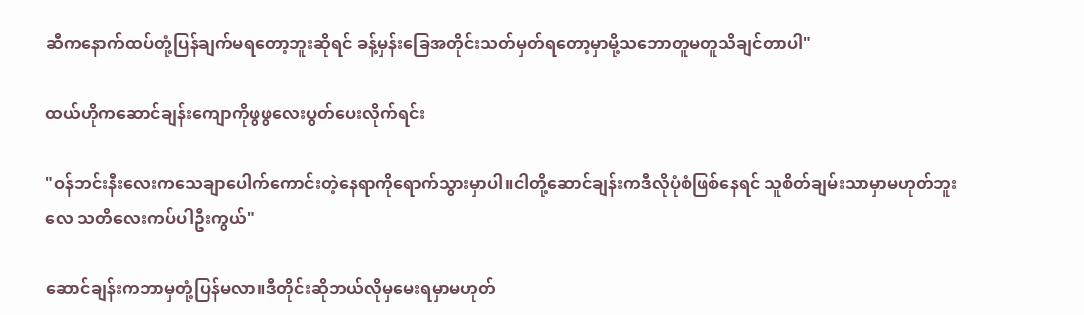ဆီကနောက်ထပ်တုံ့ပြန်ချက်မရတော့ဘူးဆိုရင် ခန့်မှန်းခြေအတိုင်းသတ်မှတ်ရတော့မှာမို့သဘောတူမတူသိချင်တာပါ"

ထယ်ဟိုကဆောင်ချန်းကျောကိုဖွဖွလေးပွတ်ပေးလိုက်ရင်း

"ဝန်ဘင်းနီးလေးကသေချာပေါက်ကောင်းတဲ့နေရာကိုရောက်သွားမှာပါ။ငါတို့ဆောင်ချန်းကဒီလိုပုံစံဖြစ်နေရင် သူစိတ်ချမ်းသာမှာမဟုတ်ဘူးလေ သတိလေးကပ်ပါဦးကွယ်"

ဆောင်ချန်းကဘာမှတုံ့ပြန်မလာ။ဒီတိုင်းဆိုဘယ်လိုမှမေးရမှာမဟုတ်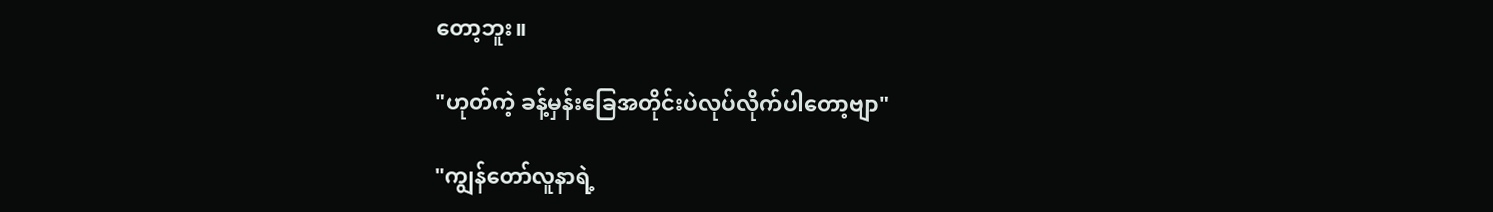တော့ဘူး။

"ဟုတ်ကဲ့ ခန့်မှန်းခြေအတိုင်းပဲလုပ်လိုက်ပါတော့ဗျာ"

"ကျွန်တော်လူနာရဲ့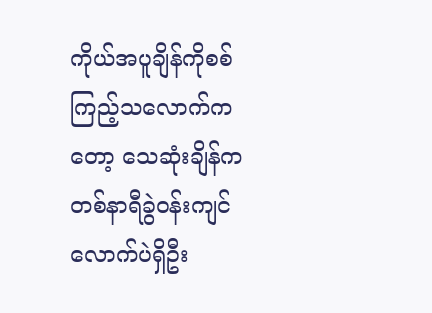ကိုယ်အပူချိန်ကိုစစ်ကြည့်သလောက်ကတော့ သေဆုံးချိန်ကတစ်နာရီခွဲဝန်းကျင်လောက်ပဲရှိဦး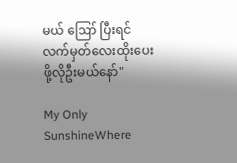မယ် ဪ ပြီးရင်လက်မှတ်လေးထိုးပေးဖို့လိုဦးမယ်နော်"

My Only SunshineWhere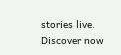stories live. Discover now